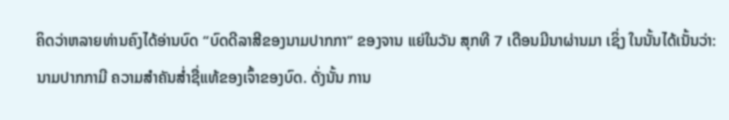ຄິດວ່າຫລາຍທ່ານຄົງໄດ້ອ່ານບົດ “ບົດດີລາສີຂອງນາມປາກກາ” ຂອງຈານ ແຍ່ໃນວັນ ສຸກທີ 7 ເດືອນມີນາຜ່ານມາ ເຊິ່ງ ໃນນັ້ນໄດ້ເນັ້ນວ່າ: ນາມປາກກາມີ ຄວາມສຳຄັນສ່ຳຊື່ແທ້ຂອງເຈົ້າຂອງບົດ. ດັ່ງນັ້ນ ການ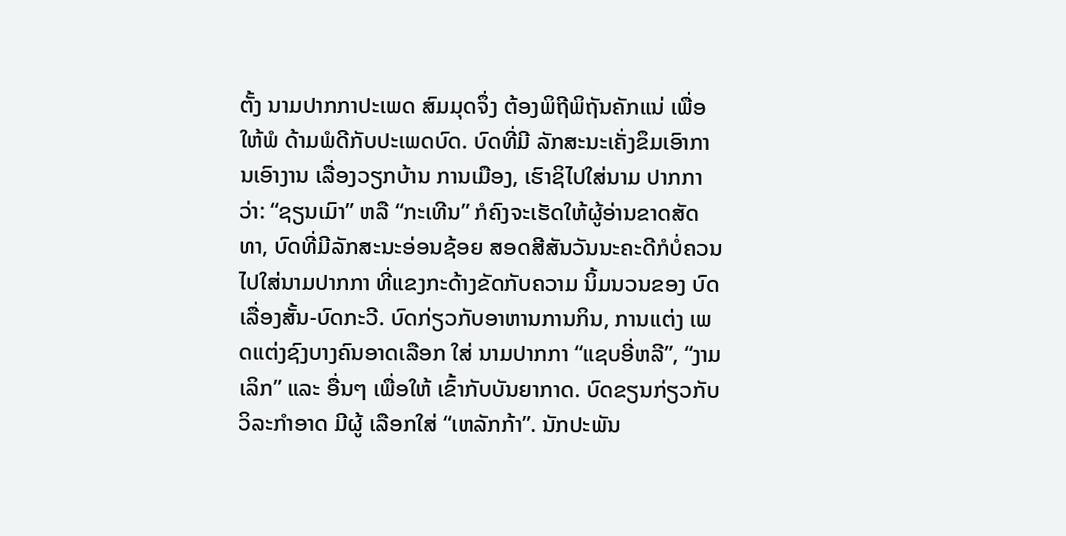ຕັ້ງ ນາມປາກກາປະເພດ ສົມມຸດຈຶ່ງ ຕ້ອງພິຖີພິຖັນຄັກແນ່ ເພື່ອໃຫ້ພໍ ດ້າມພໍດີກັບປະເພດບົດ. ບົດທີ່ມີ ລັກສະນະເຄັ່ງຂຶມເອົາການເອົາງານ ເລື່ອງວຽກບ້ານ ການເມືອງ, ເຮົາຊິໄປໃສ່ນາມ ປາກກາ ວ່າ: “ຊຽນເມົາ” ຫລື “ກະເທີນ” ກໍຄົງຈະເຮັດໃຫ້ຜູ້ອ່ານຂາດສັດ ທາ, ບົດທີ່ມີລັກສະນະອ່ອນຊ້ອຍ ສອດສີສັນວັນນະຄະດີກໍບໍ່ຄວນ ໄປໃສ່ນາມປາກກາ ທີ່ແຂງກະດ້າງຂັດກັບຄວາມ ນິ້ມນວນຂອງ ບົດເລື່ອງສັ້ນ-ບົດກະວີ. ບົດກ່ຽວກັບອາຫານການກິນ, ການແຕ່ງ ເພດແຕ່ງຊົງບາງຄົນອາດເລືອກ ໃສ່ ນາມປາກກາ “ແຊບອີ່ຫລີ”, “ງາມເລິກ” ແລະ ອື່ນໆ ເພື່ອໃຫ້ ເຂົ້າກັບບັນຍາກາດ. ບົດຂຽນກ່ຽວກັບວິລະກຳອາດ ມີຜູ້ ເລືອກໃສ່ “ເຫລັກກ້າ”. ນັກປະພັນ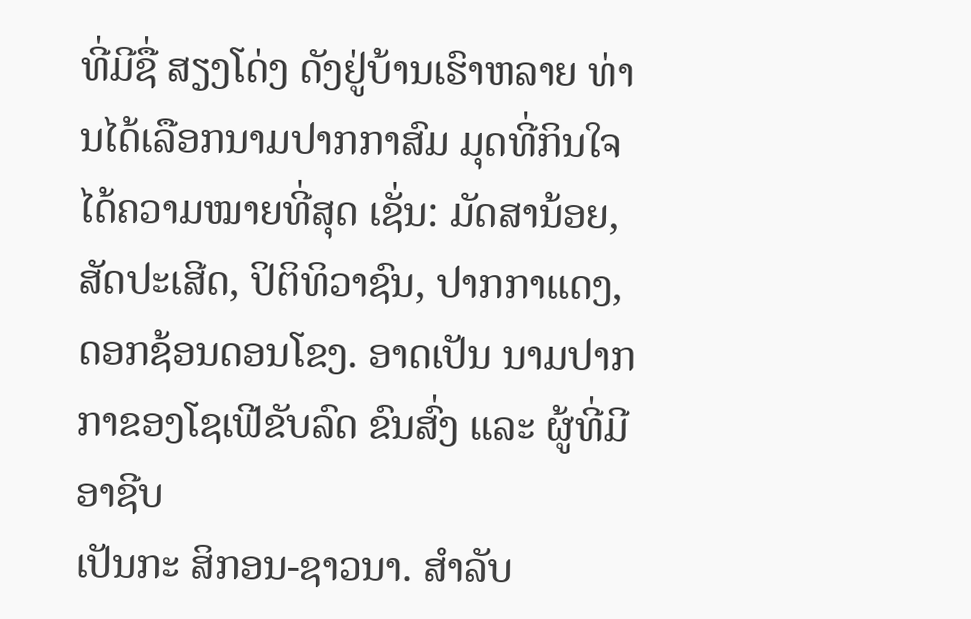ທີ່ມີຊື່ ສຽງໂດ່ງ ດັງຢູ່ບ້ານເຮົາຫລາຍ ທ່ານໄດ້ເລືອກນາມປາກກາສົມ ມຸດທີ່ກິນໃຈ ໄດ້ຄວາມໝາຍທີ່ສຸດ ເຊັ່ນ: ມັດສານ້ອຍ, ສັດປະເສີດ, ປິຕິທິວາຊົນ, ປາກກາແດງ, ດອກຊ້ອນດອນໂຂງ. ອາດເປັນ ນາມປາກກາຂອງໂຊເຟີຂັບລົດ ຂົນສົ່ງ ແລະ ຜູ້ທີ່ມີອາຊີບ
ເປັນກະ ສິກອນ-ຊາວນາ. ສຳລັບ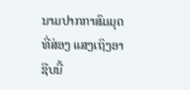ນາມປາກກາສົມມຸດທີ່ສ່ອງ ແສງເຖິງອາຊີບນີ້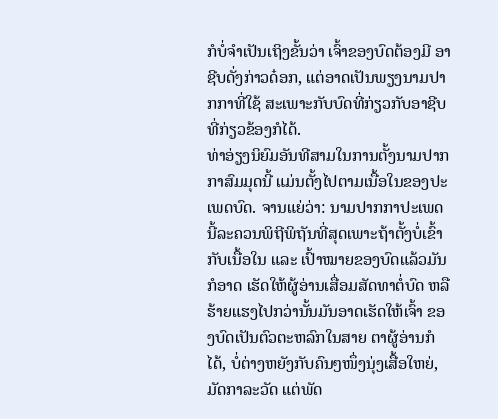ກໍບໍ່ຈຳເປັນເຖິງຂັ້ນວ່າ ເຈົ້າຂອງບົດຕ້ອງມີ ອາຊີບດັ່ງກ່າວດ໋ອກ, ແຕ່ອາດເປັນພຽງນາມປາກກາທີ່ໃຊ້ ສະເພາະກັບບົດທີ່ກ່ຽວກັບອາຊີບທີ່ກ່ຽວຂ້ອງກໍໄດ້.
ທ່າອ່ຽງນິຍົມອັນທີສາມໃນການຕັ້ງນາມປາກກາສົມມຸດນີ້ ແມ່ນຕັ້ງໄປຕາມເນື້ອໃນຂອງປະເພດບົດ. ຈານແຍ່ວ່າ: ນາມປາກກາປະເພດນີ້ລະຄວນພິຖີພິຖັນທີ່ສຸດເພາະຖ້າຕັ້ງບໍ່ເຂົ້າກັບເນື້ອໃນ ແລະ ເປົ້າໝາຍຂອງບົດແລ້ວມັນກໍອາດ ເຮັດໃຫ້ຜູ້ອ່ານເສື່ອມສັດທາຕໍ່ບົດ ຫລື ຮ້າຍແຮງໄປກວ່ານັ້ນມັນອາດເຮັດໃຫ້ເຈົ້າ ຂອງບົດເປັນຕົວຕະຫລົກໃນສາຍ ຕາຜູ້ອ່ານກໍໄດ້, ບໍ່ຕ່າງຫຍັງກັບຄົນໆໜຶ່ງນຸ່ງເສື້ອໃຫຍ່, ມັດກາລະວັດ ແຕ່ພັດ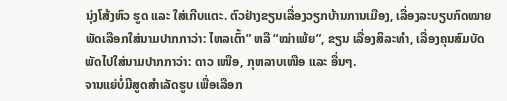ນຸ່ງໂສ້ງຫົວ ຮູດ ແລະ ໃສ່ເກີບແຕະ. ຕົວຢ່າງຂຽນເລື່ອງວຽກບ້ານການເມືອງ, ເລື່ອງລະບຽບກົດໝາຍພັດເລືອກໃສ່ນາມປາກກາວ່າ: ໄຫລເຕົ້າ” ຫລື “ໝ່າເພ້ຍ”, ຂຽນ ເລື່ອງສິລະທຳ, ເລື່ອງຄຸນສົມບັດ ພັດໄປໃສ່ນາມປາກກາວ່າ: ດາວ ເໜືອ, ກຸຫລາບເໜືອ ແລະ ອື່ນໆ.
ຈານແຍ່ບໍ່ມີສູດສຳເລັດຮູບ ເພື່ອເລືອກ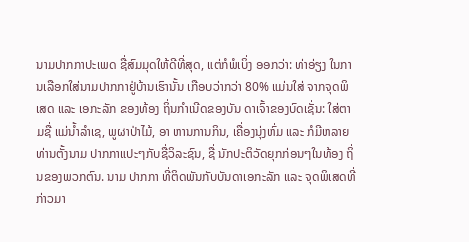ນາມປາກກາປະເພດ ຊື່ສົມມຸດໃຫ້ດີທີ່ສຸດ, ແຕ່ກໍພໍເບິ່ງ ອອກວ່າ: ທ່າອ່ຽງ ໃນການເລືອກໃສ່ນາມປາກກາຢູ່ບ້ານເຮົານັ້ນ ເກືອບວ່າກວ່າ 80% ແມ່ນໃສ່ ຈາກຈຸດພິເສດ ແລະ ເອກະລັກ ຂອງທ້ອງ ຖິ່ນກຳເນີດຂອງບັນ ດາເຈົ້າຂອງບົດເຊັ່ນ: ໃສ່ຕາມຊື່ ແມ່ນ້ຳລຳເຊ, ພູຜາປ່າໄມ້, ອາ ຫານການກິນ, ເຄື່ອງນຸ່ງຫົ່ມ ແລະ ກໍມີຫລາຍທ່ານຕັ້ງນາມ ປາກກາແປະໆກັບຊື່ວິລະຊົນ, ຊື່ ນັກປະຕິວັດຍຸກກ່ອນໆໃນທ້ອງ ຖິ່ນຂອງພວກຕົນ. ນາມ ປາກກາ ທີ່ຕິດພັນກັບບັນດາເອກະລັກ ແລະ ຈຸດພິເສດທີ່ກ່າວມາ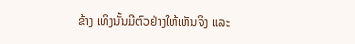ຂ້າງ ເທິງນັ້ນມີຕົວຢ່າງໃຫ້ເຫັນຈິງ ແລະ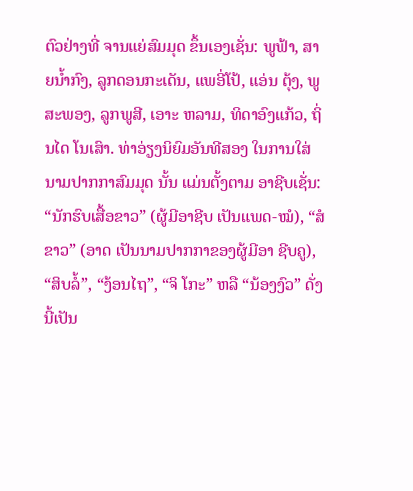ຕົວຢ່າງທີ່ ຈານແຍ່ສົມມຸດ ຂຶ້ນເອງເຊັ່ນ: ພູຟ້າ, ສາຍນ້ຳກົງ, ລູກດອນກະເດັນ, ແພອີ່ໂປ້, ແອ່ນ ຕຸ້ງ, ພູສະພອງ, ລູກພູສີ, ເອາະ ຫລາມ, ທິດາອົງແກ້ວ, ຖິ່ນໄດ ໂນເສົາ. ທ່າອ່ຽງນິຍົມອັນທີສອງ ໃນການໃສ່ນາມປາກກາສົມມຸດ ນັ້ນ ແມ່ນຕັ້ງຕາມ ອາຊີບເຊັ່ນ: “ນັກຮົບເສື້ອຂາວ” (ຜູ້ມີອາຊີບ ເປັນແພດ-ໝໍ), “ສໍຂາວ” (ອາດ ເປັນນາມປາກກາຂອງຜູ້ມີອາ ຊີບຄູ), “ສິບລໍ້”, “ງ້ອນໄຖ”, “ຈິ ໂກະ” ຫລື “ນ້ອງງົວ” ດັ່ງນີ້ເປັນ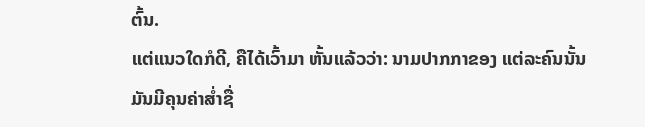ຕົ້ນ.
ແຕ່ແນວໃດກໍດີ, ຄືໄດ້ເວົ້າມາ ຫັ້ນແລ້ວວ່າ: ນາມປາກກາຂອງ ແຕ່ລະຄົນນັ້ນມັນມີຄຸນຄ່າສ່ຳຊື່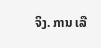ຈິງ. ການ ເລື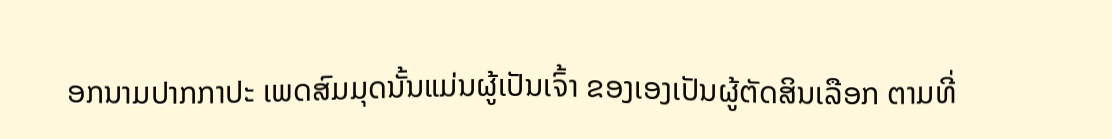ອກນາມປາກກາປະ ເພດສົມມຸດນັ້ນແມ່ນຜູ້ເປັນເຈົ້າ ຂອງເອງເປັນຜູ້ຕັດສິນເລືອກ ຕາມທີ່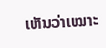ເຫັນວ່າເໝາະ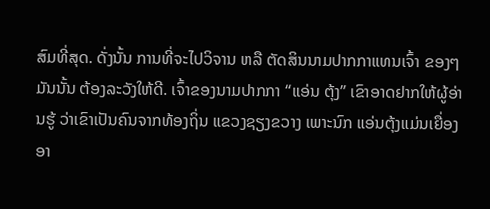ສົມທີ່ສຸດ. ດັ່ງນັ້ນ ການທີ່ຈະໄປວິຈານ ຫລື ຕັດສິນນາມປາກກາແທນເຈົ້າ ຂອງໆມັນນັ້ນ ຕ້ອງລະວັງໃຫ້ດີ. ເຈົ້າຂອງນາມປາກກາ “ແອ່ນ ຕຸ້ງ” ເຂົາອາດຢາກໃຫ້ຜູ້ອ່ານຮູ້ ວ່າເຂົາເປັນຄົນຈາກທ້ອງຖິ່ນ ແຂວງຊຽງຂວາງ ເພາະນົກ ແອ່ນຕຸ້ງແມ່ນເຍື່ອງ ອາ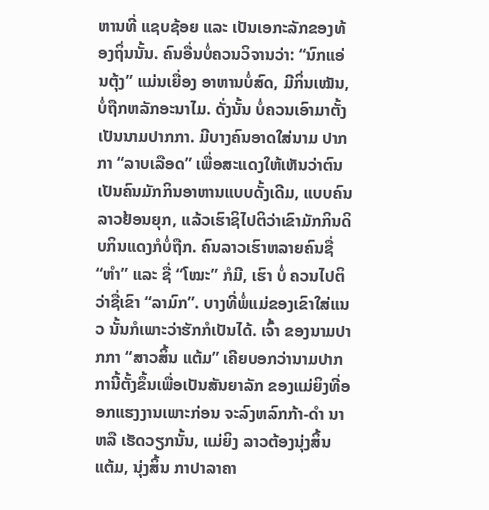ຫານທີ່ ແຊບຊ້ອຍ ແລະ ເປັນເອກະລັກຂອງທ້ອງຖິ່ນນັ້ນ. ຄົນອື່ນບໍ່ຄວນວິຈານວ່າ: “ນົກແອ່ນຕຸ້ງ” ແມ່ນເຍື່ອງ ອາຫານບໍ່ສົດ, ມີກິ່ນເໝັນ, ບໍ່ຖືກຫລັກອະນາໄມ. ດັ່ງນັ້ນ ບໍ່ຄວນເອົາມາຕັ້ງເປັນນາມປາກກາ. ມີບາງຄົນອາດໃສ່ນາມ ປາກກາ “ລາບເລືອດ” ເພື່ອສະແດງໃຫ້ເຫັນວ່າຕົນເປັນຄົນມັກກິນອາຫານແບບດັ້ງເດີມ, ແບບຄົນລາວຢ້ອນຍຸກ, ແລ້ວເຮົາຊິໄປຕິວ່າເຂົາມັກກິນດິບກິນແດງກໍບໍ່ຖືກ. ຄົນລາວເຮົາຫລາຍຄົນຊື່ “ຫຳ” ແລະ ຊື່ “ໂໝະ” ກໍມີ, ເຮົາ ບໍ່ ຄວນໄປຕິວ່າຊື່ເຂົາ “ລາມົກ”. ບາງທີ່ພໍ່ແມ່ຂອງເຂົາໃສ່ແນວ ນັ້ນກໍເພາະວ່າຮັກກໍເປັນໄດ້. ເຈົ້າ ຂອງນາມປາກກາ “ສາວສິ້ນ ແຕ້ມ” ເຄີຍບອກວ່ານາມປາກ ການີ້ຕັ້ງຂຶ້ນເພື່ອເປັນສັນຍາລັກ ຂອງແມ່ຍິງທີ່ອອກແຮງງານເພາະກ່ອນ ຈະລົງຫລົກກ້າ-ດຳ ນາ ຫລື ເຮັດວຽກນັ້ນ, ແມ່ຍິງ ລາວຕ້ອງນຸ່ງສິ້ນແຕ້ມ, ນຸ່ງສິ້ນ ກາປາລາຄາ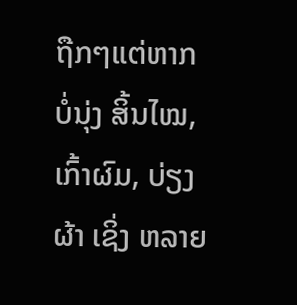ຖືກໆແຕ່ຫາກບໍ່ນຸ່ງ ສິ້ນໄໝ, ເກົ້າຜົມ, ບ່ຽງຜ້າ ເຊິ່ງ ຫລາຍ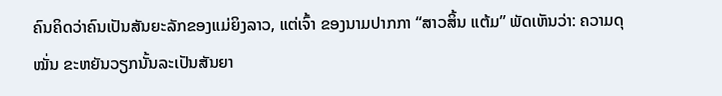ຄົນຄິດວ່າຄົນເປັນສັນຍະລັກຂອງແມ່ຍິງລາວ, ແຕ່ເຈົ້າ ຂອງນາມປາກກາ “ສາວສິ້ນ ແຕ້ມ” ພັດເຫັນວ່າ: ຄວາມດຸໝັ່ນ ຂະຫຍັນວຽກນັ້ນລະເປັນສັນຍາ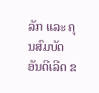ລັກ ແລະ ຄຸນສົມບັດອັນດີເລີດ ຂ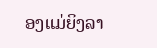ອງແມ່ຍິງລາ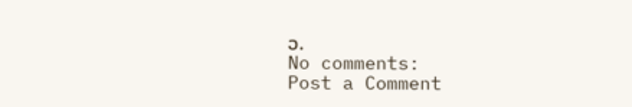ວ.
No comments:
Post a Comment